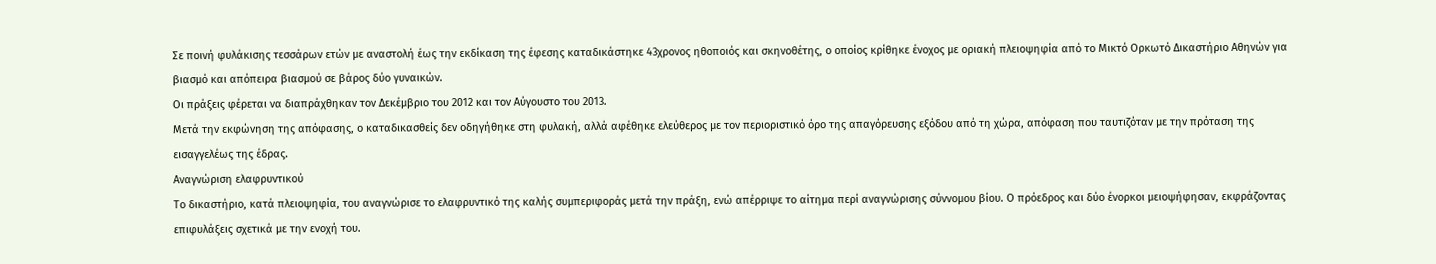Σε ποινή φυλάκισης τεσσάρων ετών με αναστολή έως την εκδίκαση της έφεσης καταδικάστηκε 43χρονος ηθοποιός και σκηνοθέτης, ο οποίος κρίθηκε ένοχος με οριακή πλειοψηφία από το Μικτό Ορκωτό Δικαστήριο Αθηνών για βιασμό και απόπειρα βιασμού σε βάρος δύο γυναικών.
Οι πράξεις φέρεται να διαπράχθηκαν τον Δεκέμβριο του 2012 και τον Αύγουστο του 2013.
Μετά την εκφώνηση της απόφασης, ο καταδικασθείς δεν οδηγήθηκε στη φυλακή, αλλά αφέθηκε ελεύθερος με τον περιοριστικό όρο της απαγόρευσης εξόδου από τη χώρα, απόφαση που ταυτιζόταν με την πρόταση της εισαγγελέως της έδρας.
Αναγνώριση ελαφρυντικού
Το δικαστήριο, κατά πλειοψηφία, του αναγνώρισε το ελαφρυντικό της καλής συμπεριφοράς μετά την πράξη, ενώ απέρριψε το αίτημα περί αναγνώρισης σύννομου βίου. Ο πρόεδρος και δύο ένορκοι μειοψήφησαν, εκφράζοντας επιφυλάξεις σχετικά με την ενοχή του.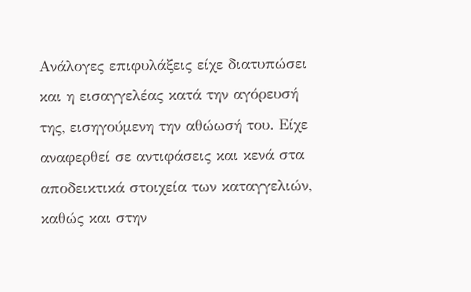Ανάλογες επιφυλάξεις είχε διατυπώσει και η εισαγγελέας κατά την αγόρευσή της, εισηγούμενη την αθώωσή του. Είχε αναφερθεί σε αντιφάσεις και κενά στα αποδεικτικά στοιχεία των καταγγελιών, καθώς και στην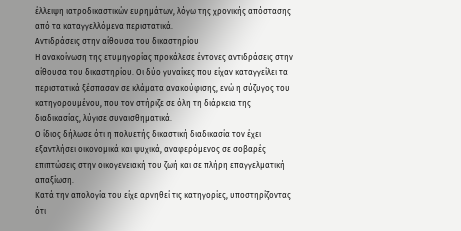έλλειψη ιατροδικαστικών ευρημάτων, λόγω της χρονικής απόστασης από τα καταγγελλόμενα περιστατικά.
Αντιδράσεις στην αίθουσα του δικαστηρίου
Η ανακοίνωση της ετυμηγορίας προκάλεσε έντονες αντιδράσεις στην αίθουσα του δικαστηρίου. Οι δύο γυναίκες που είχαν καταγγείλει τα περιστατικά ξέσπασαν σε κλάματα ανακούφισης, ενώ η σύζυγος του κατηγορουμένου, που τον στήριζε σε όλη τη διάρκεια της διαδικασίας, λύγισε συναισθηματικά.
Ο ίδιος δήλωσε ότι η πολυετής δικαστική διαδικασία τον έχει εξαντλήσει οικονομικά και ψυχικά, αναφερόμενος σε σοβαρές επιπτώσεις στην οικογενειακή του ζωή και σε πλήρη επαγγελματική απαξίωση.
Κατά την απολογία του είχε αρνηθεί τις κατηγορίες, υποστηρίζοντας ότι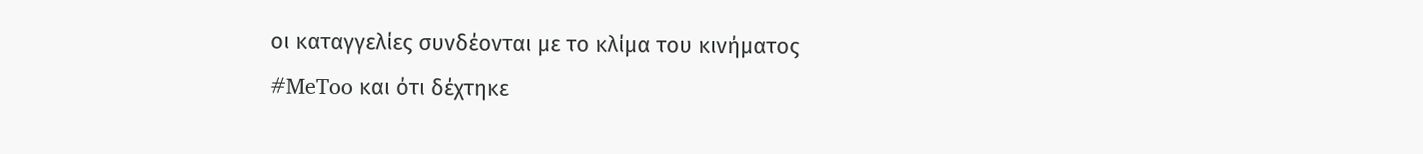οι καταγγελίες συνδέονται με το κλίμα του κινήματος #MeToo και ότι δέχτηκε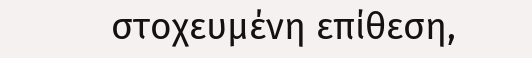στοχευμένη επίθεση,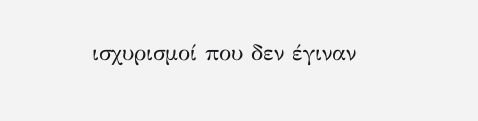ισχυρισμοί που δεν έγιναν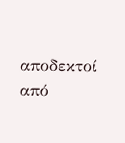αποδεκτοί από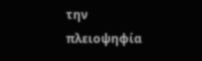την πλειοψηφία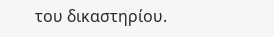του δικαστηρίου.